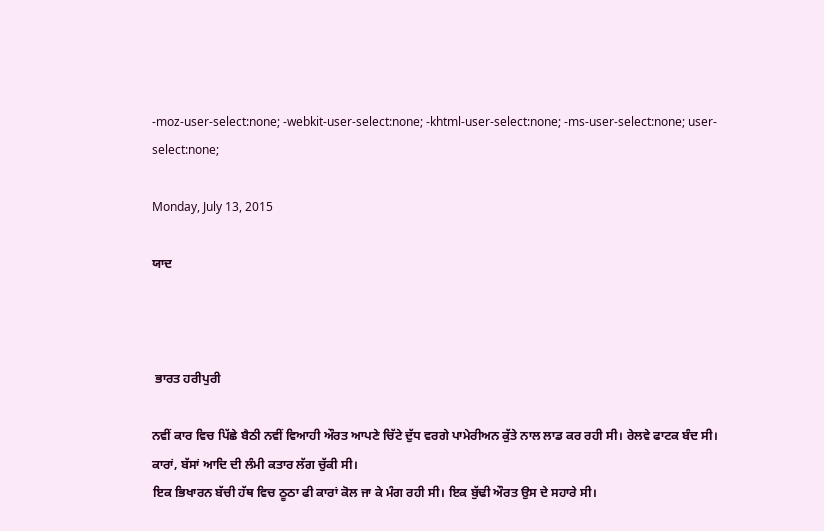-moz-user-select:none; -webkit-user-select:none; -khtml-user-select:none; -ms-user-select:none; user-select:none;

Monday, July 13, 2015

ਯਾਦ



 ਭਾਰਤ ਹਰੀਪੁਰੀ

ਨਵੀਂ ਕਾਰ ਵਿਚ ਪਿੱਛੇ ਬੈਠੀ ਨਵੀਂ ਵਿਆਹੀ ਔਰਤ ਆਪਣੇ ਚਿੱਟੇ ਦੁੱਧ ਵਰਗੇ ਪਾਮੇਰੀਅਨ ਕੁੱਤੇ ਨਾਲ ਲਾਡ ਕਰ ਰਹੀ ਸੀ। ਰੇਲਵੇ ਫਾਟਕ ਬੰਦ ਸੀ। ਕਾਰਾਂ, ਬੱਸਾਂ ਆਦਿ ਦੀ ਲੰਮੀ ਕਤਾਰ ਲੱਗ ਚੁੱਕੀ ਸੀ।
ਇਕ ਭਿਖਾਰਨ ਬੱਚੀ ਹੱਥ ਵਿਚ ਠੂਠਾ ਫੀ ਕਾਰਾਂ ਕੋਲ ਜਾ ਕੇ ਮੰਗ ਰਹੀ ਸੀ। ਇਕ ਬੁੱਢੀ ਔਰਤ ਉਸ ਦੇ ਸਹਾਰੇ ਸੀ।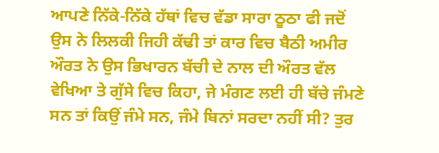ਆਪਣੇ ਨਿੱਕੇ-ਨਿੱਕੇ ਹੱਥਾਂ ਵਿਚ ਵੱਡਾ ਸਾਰਾ ਠੂਠਾ ਫੀ ਜਦੋਂ ਉਸ ਨੇ ਲਿਲਕੀ ਜਿਹੀ ਕੱਢੀ ਤਾਂ ਕਾਰ ਵਿਚ ਬੈਠੀ ਅਮੀਰ ਔਰਤ ਨੇ ਉਸ ਭਿਖਾਰਨ ਬੱਚੀ ਦੇ ਨਾਲ ਦੀ ਔਰਤ ਵੱਲ ਵੇਖਿਆ ਤੇ ਗੁੱਸੇ ਵਿਚ ਕਿਹਾ, ਜੇ ਮੰਗਣ ਲਈ ਹੀ ਬੱਚੇ ਜੰਮਣੇ ਸਨ ਤਾਂ ਕਿਉਂ ਜੰਮੇ ਸਨ, ਜੰਮੇ ਬਿਨਾਂ ਸਰਦਾ ਨਹੀਂ ਸੀ? ਤੁਰ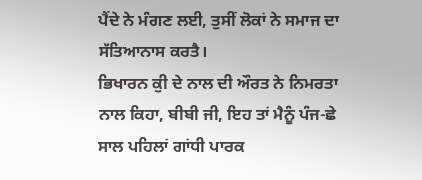ਪੈਂਦੇ ਨੇ ਮੰਗਣ ਲਈ, ਤੁਸੀਂ ਲੋਕਾਂ ਨੇ ਸਮਾਜ ਦਾ ਸੱਤਿਆਨਾਸ ਕਰਤੈ।
ਭਿਖਾਰਨ ਕੁੀ ਦੇ ਨਾਲ ਦੀ ਔਰਤ ਨੇ ਨਿਮਰਤਾ ਨਾਲ ਕਿਹਾ, ਬੀਬੀ ਜੀ, ਇਹ ਤਾਂ ਮੈਨੂੰ ਪੰਜ-ਛੇ ਸਾਲ ਪਹਿਲਾਂ ਗਾਂਧੀ ਪਾਰਕ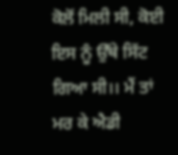ਕੋਲੋਂ ਮਿਲੀ ਸੀ, ਕੋਈ ਇਸ ਨੂੰ ਉੱਥੇ ਸਿੱਟ ਗਿਆ ਸੀ।। ਮੈਂ ਤਾਂ ਮਰ ਕੇ ਐਡੀ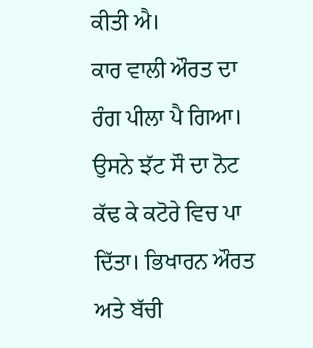ਕੀਤੀ ਐ।
ਕਾਰ ਵਾਲੀ ਔਰਤ ਦਾ ਰੰਗ ਪੀਲਾ ਪੈ ਗਿਆ। ਉਸਨੇ ਝੱਟ ਸੌ ਦਾ ਨੋਟ ਕੱਢ ਕੇ ਕਟੋਰੇ ਵਿਚ ਪਾ ਦਿੱਤਾ। ਭਿਖਾਰਨ ਔਰਤ ਅਤੇ ਬੱਚੀ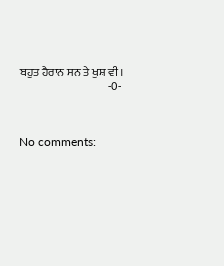ਬਹੁਤ ਹੈਰਾਨ ਸਨ ਤੇ ਖੁਸ਼ ਵੀ।
                                       -0-



No comments: